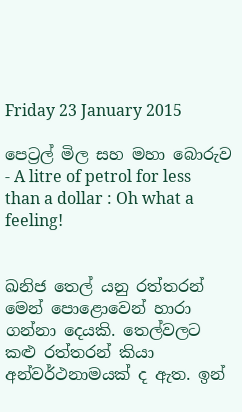Friday 23 January 2015

පෙට්‍රල් මිල සහ මහා බොරුව - A litre of petrol for less than a dollar : Oh what a feeling!


ඛනිජ තෙල් යනු රත්තරන් මෙන් පොළොවෙන් හාරා ගන්නා දෙයකි. තෙල්වලට කළු රත්තරන් කියා අන්වර්ථනාමයක් ද ඇත. ඉන්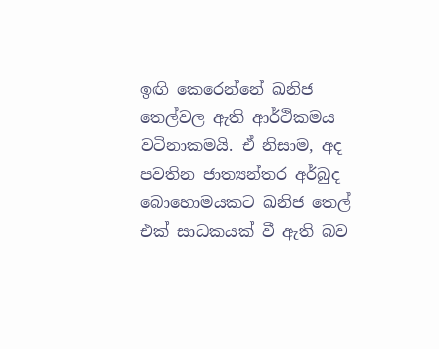ඉඟි කෙරෙන්නේ ඛනිජ තෙල්වල ඇති ආර්ථිකමය වටිනාකමයි. ඒ නිසාම, අද පවතින ජාත්‍යන්තර අර්බුද බොහොමයකට ඛනිජ තෙල් එක් සාධකයක් වී ඇති බව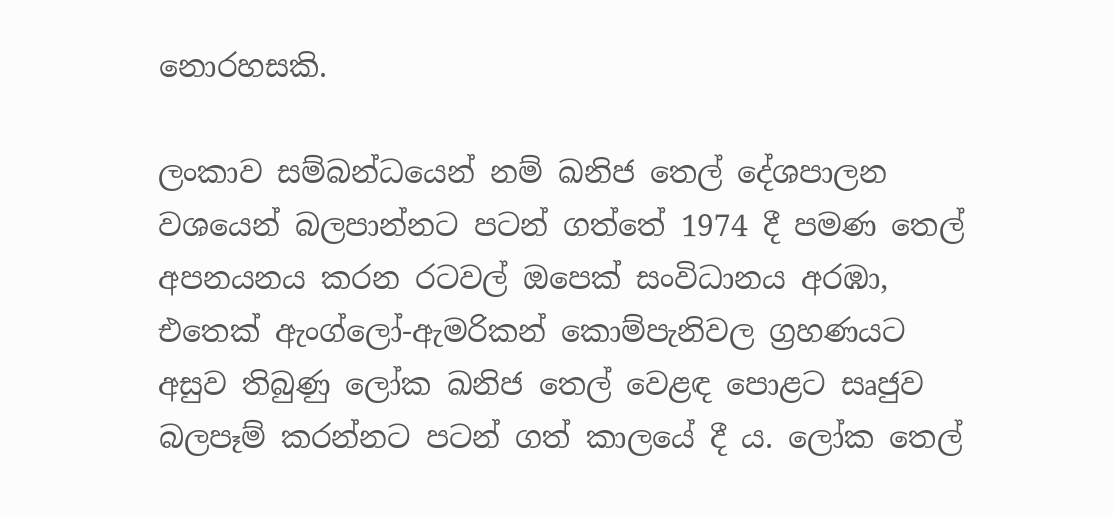නොරහසකි.

ලංකාව සම්බන්ධයෙන් නම් ඛනිජ තෙල් දේශපාලන වශයෙන් බලපාන්නට පටන් ගත්තේ 1974 දී පමණ තෙල් අපනයනය කරන රටවල් ඔපෙක් සංවිධානය අරඹා, එතෙක් ඇංග්ලෝ-ඇමරිකන් කොම්පැනිවල ග්‍රහණයට අසුව තිබුණු ලෝක ඛනිජ තෙල් වෙළඳ පොළට සෘජුව බලපෑම් කරන්නට පටන් ගත් කාලයේ දී ය. ලෝක තෙල්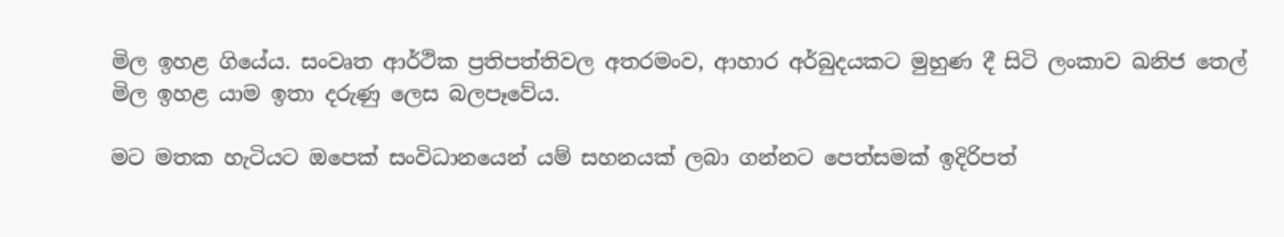මිල ඉහළ ගියේය. සංවෘත ආර්ථික ප්‍රතිපත්තිවල අතරමංව, ආහාර අර්බුදයකට මුහුණ දී සිටි ලංකාව ඛනිජ තෙල් මිල ඉහළ යාම ඉතා දරුණු ලෙස බලපෑවේය.

මට මතක හැටියට ඔපෙක් සංවිධානයෙන් යම් සහනයක් ලබා ගන්නට පෙත්සමක් ඉදිරිපත්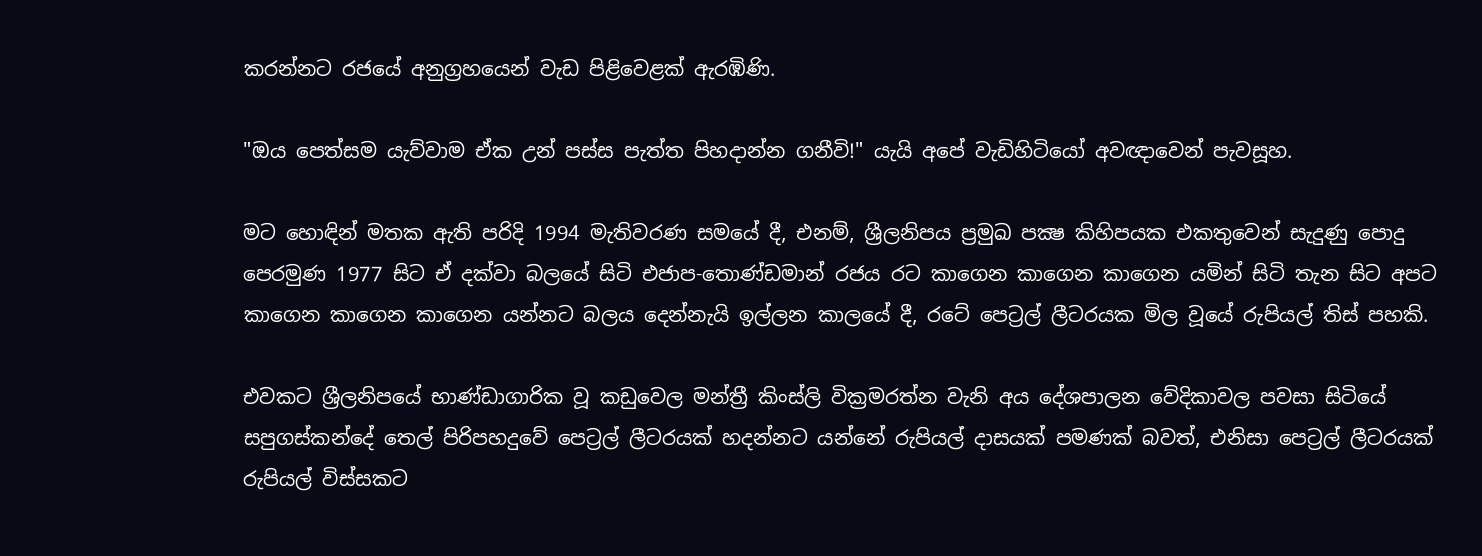කරන්නට රජයේ අනුග්‍රහයෙන් වැඩ පිළිවෙළක් ඇරඹිණි.

"ඔය පෙත්සම යැව්වාම ඒක උන් පස්ස පැත්ත පිහදාන්න ගනීවි!" යැයි අපේ වැඩිහිටියෝ අවඥාවෙන් පැවසූහ.

මට හොඳින් මතක ඇති පරිදි 1994 මැතිවරණ සමයේ දී, එනම්, ශ්‍රීලනිපය ප්‍රමුඛ පක්‍ෂ කිහිපයක එකතුවෙන් සැදුණු පොදු පෙරමුණ 1977 සිට ඒ දක්වා බලයේ සිටි එජාප-තොණ්ඩමාන් රජය රට කාගෙන කාගෙන කාගෙන යමින් සිටි තැන සිට අපට කාගෙන කාගෙන කාගෙන යන්නට බලය දෙන්නැයි ඉල්ලන කාලයේ දී, රටේ පෙට්‍රල් ලීටරයක මිල වූයේ රුපියල් තිස් පහකි.

එවකට ශ්‍රීලනිපයේ භාණ්ඩාගාරික වූ කඩුවෙල මන්ත්‍රී කිංස්ලි වික්‍රමරත්න වැනි අය දේශපාලන වේදිකාවල පවසා සිටියේ සපුගස්කන්දේ තෙල් පිරිපහදුවේ පෙට්‍රල් ලීටරයක් හදන්නට යන්නේ රුපියල් දාසයක් පමණක් බවත්, එනිසා පෙට්‍රල් ලීටරයක් රුපියල් විස්සකට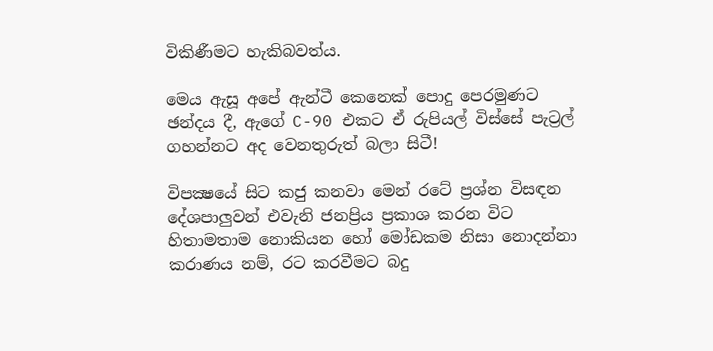විකිණීමට හැකිබවත්ය.

මෙය ඇසූ අපේ ඇන්ටී කෙනෙක් පොදු පෙරමුණට ඡන්දය දී, ඇගේ C-90 එකට ඒ රුපියල් විස්සේ පැට්‍රල් ගහන්නට අද වෙනතුරුත් බලා සිටී!

විපක්‍ෂයේ සිට කජු කනවා මෙන් රටේ ප්‍රශ්න විසඳන දේශපාලුවන් එවැනි ජනප්‍රිය ප්‍රකාශ කරන විට හිතාමතාම නොකියන හෝ මෝඩකම නිසා නොදන්නා කරාණය නම්, රට කරවීමට බදු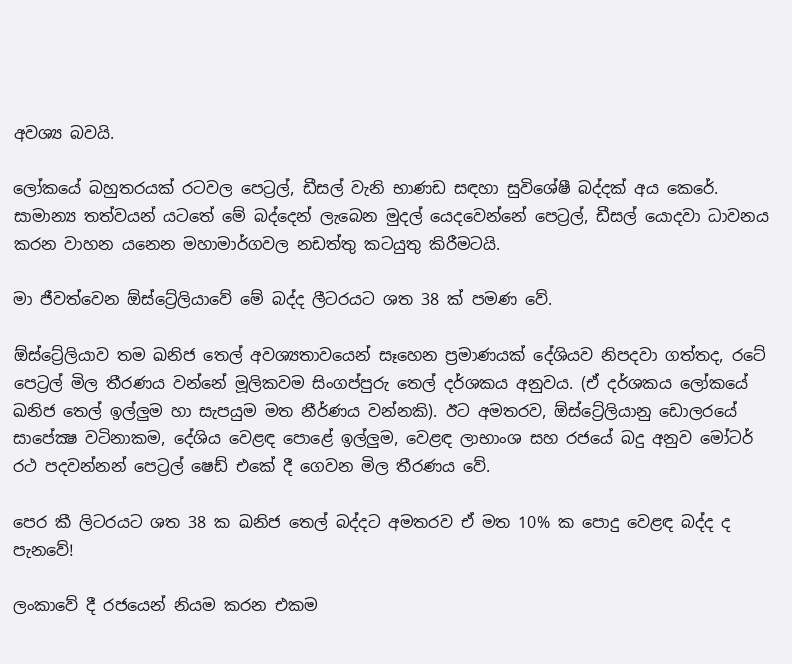අවශ්‍ය බවයි.

ලෝකයේ බහුතරයක් රටවල පෙට්‍රල්, ඩීසල් වැනි භාණඩ සඳහා සුවිශේෂී බද්දක් අය කෙරේ. සාමාන්‍ය තත්වයන් යටතේ මේ බද්දෙන් ලැබෙන මුදල් යෙදවෙන්නේ පෙට්‍රල්, ඩීසල් යොදවා ධාවනය කරන වාහන යනෙන මහාමාර්ගවල නඩත්තු කටයුතු කිරීමටයි.

මා ජීවත්වෙන ඕස්ට්‍රේලියාවේ මේ බද්ද ලීටරයට ශත 38 ක් පමණ වේ.

ඕස්ට්‍රේලියාව තම ඛනිජ තෙල් අවශ්‍යතාවයෙන් සෑහෙන ප්‍රමාණයක් දේශියව නිපදවා ගත්තද, රටේ පෙට්‍රල් මිල තීරණය වන්නේ මූලිකවම සිංගප්පුරු තෙල් දර්ශකය අනුවය. (ඒ දර්ශකය ලෝකයේ ඛනිජ තෙල් ඉල්ලුම හා සැපයුම මත නීර්ණය වන්නකි). ඊට අමතරව, ඕස්ට්‍රේලියානු ඩොලරයේ සාපේක්‍ෂ වටිනාකම, දේශිය වෙළඳ පොළේ ඉල්ලුම, වෙළඳ ලාභාංශ සහ රජයේ බදු අනුව මෝටර් රථ පදවන්නන් පෙට්‍රල් ෂෙඩ් එකේ දී ගෙවන මිල තීරණය වේ.

පෙර කී ලිටරයට ශත 38 ක ඛනිජ තෙල් බද්දට අමතරව ඒ මත 10% ක පොදු වෙළඳ බද්ද ද පැනවේ!

ලංකාවේ දී රජයෙන් නියම කරන එකම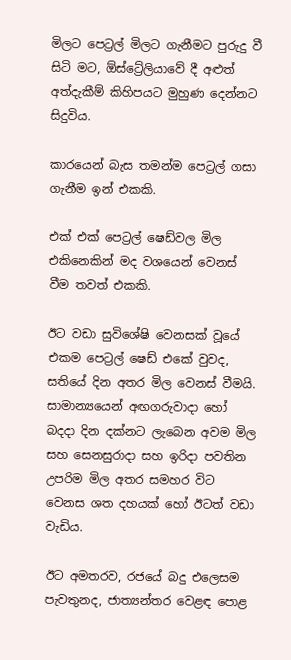මිලට පෙට්‍රල් මිලට ගැනීමට පුරුදු වී සිටි මට, ඕස්ට්‍රේලියාවේ දී අළුත් අත්දැකීම් කිහිපයට මුහුණ දෙන්නට සිදුවිය.

කාරයෙන් බැස තමන්ම පෙට්‍රල් ගසා ගැනීම ඉන් එකකි.

එක් එක් පෙට්‍රල් ෂෙඩ්වල මිල එකිනෙකින් මද වශයෙන් වෙනස් වීම තවත් එකකි.

ඊට වඩා සුවිශේෂි වෙනසක් වූයේ එකම පෙට්‍රල් ෂෙඩ් එකේ වුවද, සතියේ දින අතර මිල වෙනස් වීමයි. සාමාන්‍යයෙන් අඟගරුවාදා හෝ බදදා දින දක්නට ලැබෙන අවම මිල සහ සෙනසුරාදා සහ ඉරිදා පවතින උපරිම මිල අතර සමහර විට වෙනස ශත දහයක් හෝ ඊටත් වඩා වැඩිය.

ඊට අමතරව, රජයේ බදු එලෙසම පැවතුනද, ජාත්‍යන්තර වෙළඳ පොළ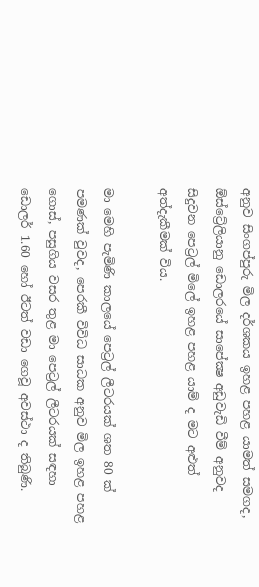අනුව සිංගප්පුරු මිල දර්ශකය ඉහළ පහළ යාමත් සමගද, ඕස්ට්‍රේලියානු ඩොලරයේ සාපේක්‍ෂ අඩුවැඩි වීම් අනුවද සිදුවන පෙට්‍රල් මිලේ ඉහළ පහළ යාම් ද මට අළුත් අත්දැකීමක් විය.

මා මෙහි පැමිණි කාලයේ පෙට්‍රල් ලීටරයක් ශත 80 ක් පමණක් වුවද, පෙරකී විවිධ සාධක අනුව මිල ඉහළ පහළ ගොස්, පසුගිය වසර තුළ මා පෙට්‍රල් ලීටරයක් සඳහා ඩොලර් 1.60 හෝ ඊටත් වඩා ගෙවූ අවස්ථා ද තිබුණි.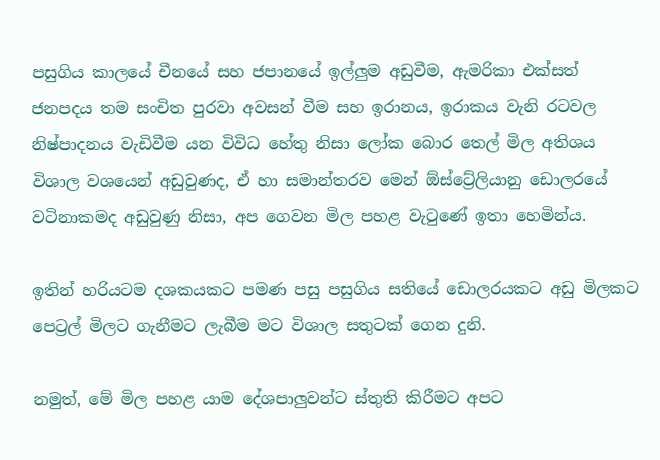පසුගිය කාලයේ චීනයේ සහ ජපානයේ ඉල්ලුම අඩුවීම, ඇමරිකා එක්සත් ජනපදය තම සංචිත පුරවා අවසන් වීම සහ ඉරානය, ඉරාකය වැනි රටවල නිෂ්පාදනය වැඩිවීම යන විවිධ හේතු නිසා ලෝක බොර තෙල් මිල අතිශය විශාල වශයෙන් අඩුවුණද, ඒ හා සමාන්තරව මෙන් ඕස්ට්‍රේලියානු ඩොලරයේ වටිනාකමද අඩුවුණු නිසා, අප ගෙවන මිල පහළ වැටුණේ ඉතා හෙමින්ය.

ඉතින් හරියටම දශකයකට පමණ පසු පසුගිය සතියේ ඩොලරයකට අඩු මිලකට පෙට්‍රල් මිලට ගැනීමට ලැබීම මට විශාල සතුටක් ගෙන දුනි.

නමුත්, මේ මිල පහළ යාම දේශපාලුවන්ට ස්තුති කිරීමට අපට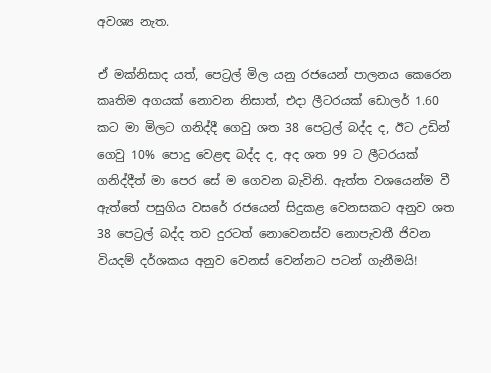අවශ්‍ය නැත.

ඒ මක්නිසාද යත්, පෙට්‍රල් මිල යනු රජයෙන් පාලනය කෙරෙන කෘතිම අගයක් නොවන නිසාත්, එදා ලීටරයක් ඩොලර් 1.60 කට මා මිලට ගනිද්දී ගෙවු ශත 38 පෙට්‍රල් බද්ද ද, ඊට උඩින් ගෙවු 10% පොදු වෙළඳ බද්ද ද, අද ශත 99 ට ලීටරයක් ගනිද්දීත් මා පෙර සේ ම ගෙවන බැවිනි. ඇත්ත වශයෙන්ම වී ඇත්තේ පසුගිය වසරේ රජයෙන් සිදුකළ වෙනසකට අනුව ශත 38 පෙට්‍රල් බද්ද තව දුරටත් නොවෙනස්ව නොපැවතී ජිවන වියදම් දර්ශකය අනුව වෙනස් වෙන්නට පටන් ගැනීමයි!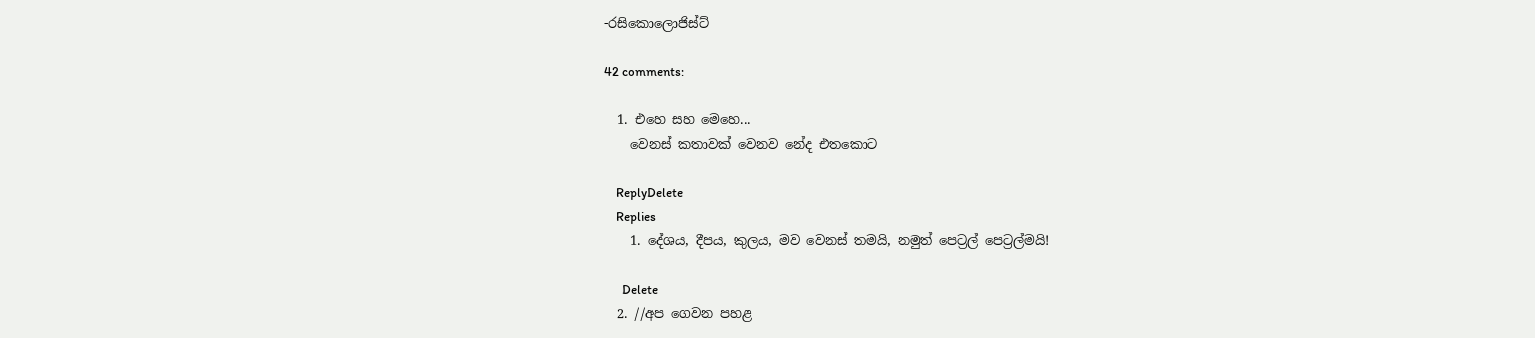-රසිකොලොජිස්ට්

42 comments:

  1. එහෙ සහ මෙහෙ...
    වෙනස් කතාවක් වෙනව නේද එතකොට

    ReplyDelete
    Replies
    1. දේශය, දීපය, කුලය, මව වෙනස් තමයි, නමුත් පෙට්‍රල් පෙට්‍රල්මයි!

      Delete
  2. //අප ගෙවන පහළ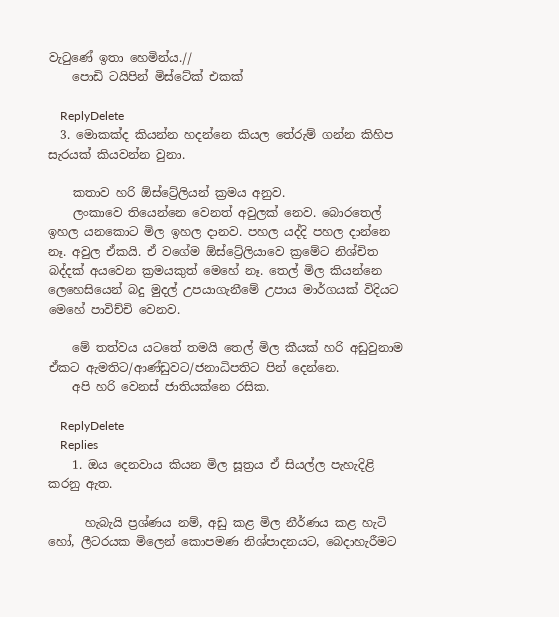වැටුණේ ඉතා හෙමින්ය.//
    පොඩි ටයිපින් මිස්ටේක් එකක්

    ReplyDelete
  3. මොකක්ද කියන්න හදන්නෙ කියල තේරුම් ගන්න කිහිප සැරයක් කියවන්න වුනා.

    කතාව හරි ඕස්ට්‍රේලියන් ක්‍රමය අනුව.
    ලංකාවෙ තියෙන්නෙ වෙනත් අවුලක් නෙව. බොරතෙල් ඉහල යනකොට මිල ඉහල දානව. පහල යද්දි පහල දාන්නෙ නෑ. අවුල ඒකයි. ඒ වගේම ඕස්ට්‍රේලියාවෙ ක්‍රමේට නිශ්චිත බද්දක් අයවෙන ක්‍රමයකුත් මෙහේ නෑ. තෙල් මිල කියන්නෙ ලෙහෙසියෙන් බදු මුදල් උපයාගැනීමේ උපාය මාර්ගයක් විදියට මෙහේ පාවිච්චි වෙනව.

    මේ තත්වය යටතේ තමයි තෙල් මිල කීයක් හරි අඩුවුනාම ඒකට ඇමතිට/ආණ්ඩුවට/ජනාධිපතිට පින් දෙන්නෙ.
    අපි හරි වෙනස් ජාතියක්නෙ රසික.

    ReplyDelete
    Replies
    1. ඔය දෙනවාය කියන මිල සූත්‍රය ඒ සියල්ල පැහැදිළි කරනු ඇත.

      හැබැයි ප්‍රශ්ණය නම්, අඩු කළ මිල නීර්ණය කළ හැටි හෝ, ලීටරයක මිලෙන් කොපමණ නිශ්පාදනයට, බෙදාහැරීමට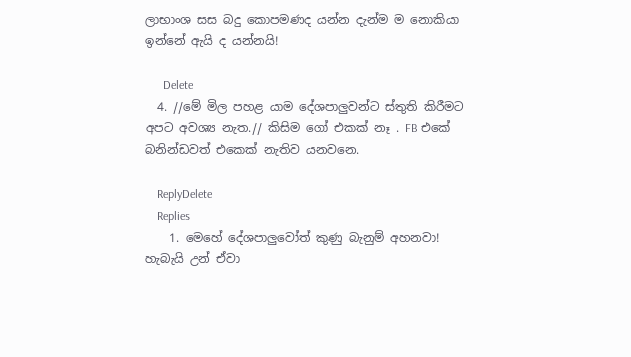ලාභාංශ සස බදු කොපමණද යන්න දැන්ම ම නොකියා ඉන්නේ ඇයි ද යන්නයි!

      Delete
  4. //මේ මිල පහළ යාම දේශපාලුවන්ට ස්තුති කිරීමට අපට අවශ්‍ය නැත.// කිසිම ගෝ එකක් නෑ . FB එකේ බනින්ඩවත් එකෙක් නැතිව යනවනෙ.

    ReplyDelete
    Replies
    1. මෙහේ දේශපාලුවෝත් කුණු බැනුම් අහනවා! හැබැයි උන් ඒවා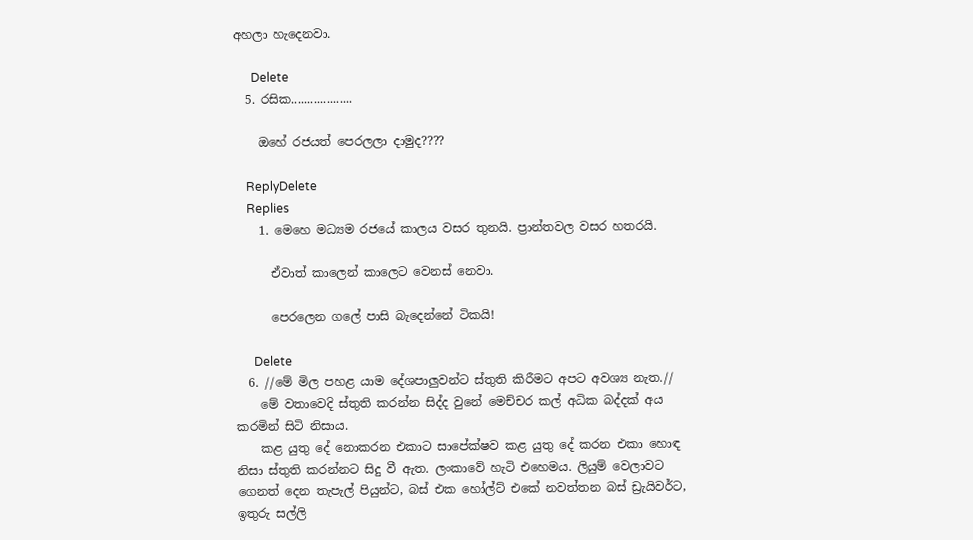අහලා හැදෙනවා.

      Delete
  5. රසික...................

    ඔහේ රජයත් පෙරලලා දාමුද????

    ReplyDelete
    Replies
    1. මෙහෙ මධ්‍යම රජයේ කාලය වසර තුනයි. ප්‍රාන්තවල වසර හතරයි.

      ඒවාත් කාලෙන් කාලෙට වෙනස් නෙවා.

      පෙරලෙන ගලේ පාසි බැදෙන්නේ ටිකයි!

      Delete
  6. //මේ මිල පහළ යාම දේශපාලුවන්ට ස්තුති කිරීමට අපට අවශ්‍ය නැත.//
    මේ වතාවෙදි ස්තුති කරන්න සිද්ද වුනේ මෙච්චර කල් අධික බද්දක් අය කරමින් සිටි නිසාය.
    කළ යුතු දේ නොකරන එකාට සාපේක්ෂව කළ යුතු දේ කරන එකා හොඳ නිසා ස්තුති කරන්නට සිදු වී ඇත. ලංකාවේ හැටි එහෙමය. ලියුම් වෙලාවට ගෙනත් දෙන තැපැල් පියුන්ට, බස් එක හෝල්ට් එකේ නවත්තන බස් ඩ්‍රැයිවර්ට, ඉතුරු සල්ලි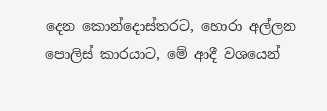දෙන කොන්දොස්තරට, හොරා අල්ලන පොලිස් කාරයාට, මේ ආදී වශයෙන්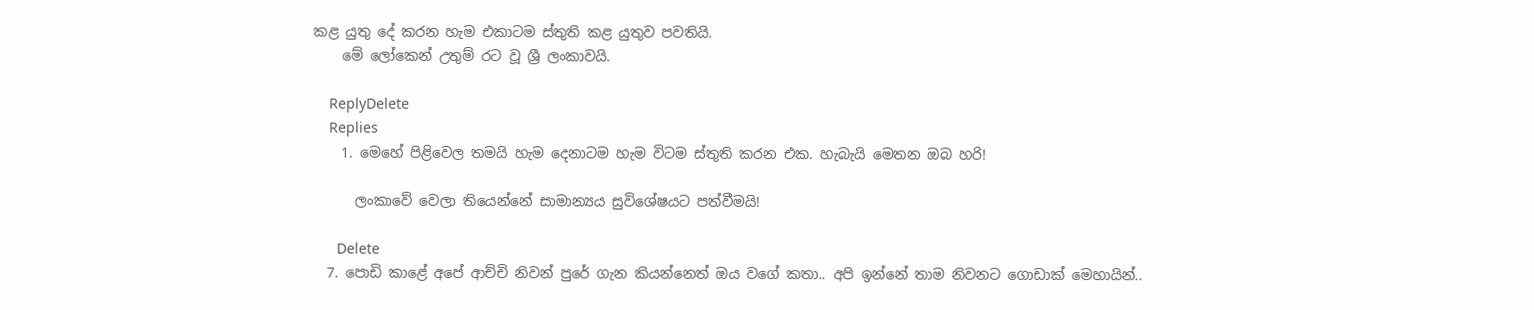කළ යුතු දේ කරන හැම එකාටම ස්තුති කළ යුතුව පවතියි.
    මේ ලෝකෙන් උතුම් රට වූ ශ්‍රී ලංකාවයි.

    ReplyDelete
    Replies
    1. මෙහේ පිළිවෙල තමයි හැම දෙනාටම හැම විටම ස්තුති කරන එක. හැබැයි මෙතන ඔබ හරි!

      ලංකාවේ වෙලා තියෙන්නේ සාමාන්‍යය සුවිශේෂයට පත්වීමයි!

      Delete
  7. පොඩි කාළේ අපේ ආච්චි නිවන් පුරේ ගැන කියන්නෙත් ඔය වගේ කතා.. අපි ඉන්නේ තාම නිවනට ගොඩාක් මෙහායින්..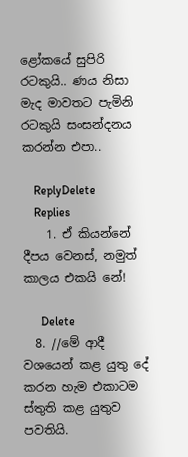ළෝකයේ සුපිරි රටකුයි.. ණය නිසා මැද මාවතට පැමිනි රටකුයි සංසන්දනය කරන්න එපා..

    ReplyDelete
    Replies
    1. ඒ කියන්නේ දීපය වෙනස්, නමුත් කාලය එකයි නේ!

      Delete
  8. //මේ ආදී වශයෙන් කළ යුතු දේ කරන හැම එකාටම ස්තුති කළ යුතුව පවතියි.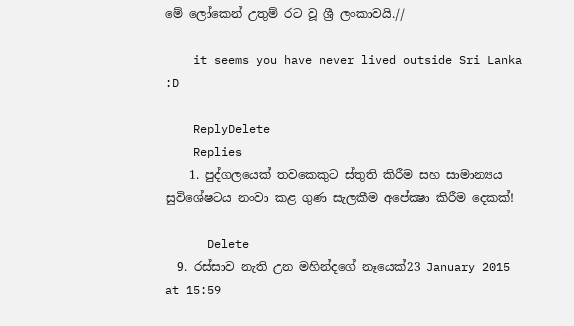මේ ලෝකෙන් උතුම් රට වූ ශ්‍රී ලංකාවයි.//

    it seems you have never lived outside Sri Lanka :D

    ReplyDelete
    Replies
    1. පුද්ගලයෙක් තවකෙකුට ස්තුති කිරීම සහ සාමාන්‍යය සුවිශේෂටය නංවා කළ ගුණ සැලකීම අපේක්‍ෂා කිරීම දෙකක්!

      Delete
  9. රස්සාව නැති උන මහින්දගේ නෑයෙක්23 January 2015 at 15:59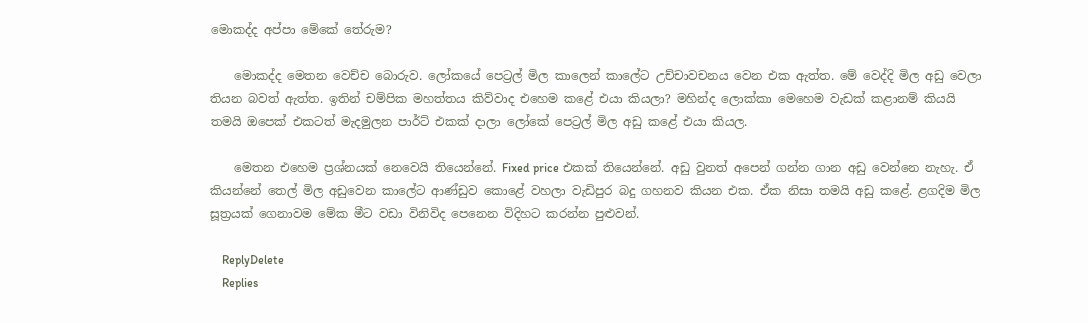මොකද්ද අප්පා මේකේ තේරුම?

    මොකද්ද මෙතන වෙච්ච බොරුව. ලෝකයේ පෙට්‍රල් මිල කාලෙන් කාලේට උච්චාවචනය වෙන එක ඇත්ත. මේ වෙද්දි මිල අඩු වෙලා තියන බවත් ඇත්ත. ඉතින් චම්පික මහත්තය කිව්වාද එහෙම කළේ එයා කියලා? මහින්ද ලොක්කා මෙහෙම වැඩක් කළානම් කියයි තමයි ඔපෙක් එකටත් මැදමුලන පාර්ට් එකක් දාලා ලෝකේ පෙට්‍රල් මිල අඩු කළේ එයා කියල.

    මෙතන එහෙම ප්‍රශ්නයක් නෙවෙයි තියෙන්නේ. Fixed price එකක් තියෙන්නේ. අඩු වුනත් අපෙන් ගන්න ගාන අඩු වෙන්නෙ නැහැ. ඒ කියන්නේ තෙල් මිල අඩුවෙන කාලේට ආණ්ඩුව කොළේ වහලා වැඩිපුර බදු ගහනව කියන එක. ඒක නිසා තමයි අඩු කළේ. ළගදිම මිල සූත්‍රයක් ගෙනාවම මේක මීට වඩා විනිවිද පෙනෙන විදිහට කරන්න පුළුවන්.

    ReplyDelete
    Replies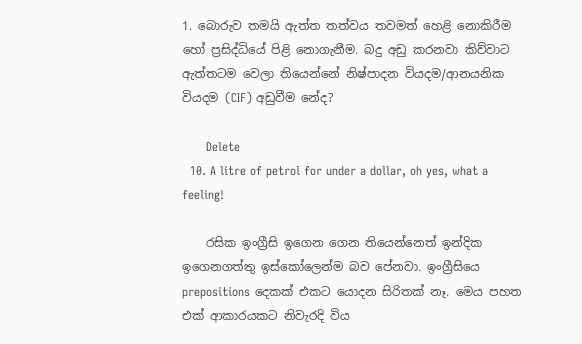1. බොරුව තමයි ඇත්ත තත්වය තවමත් හෙළි නොකිරීම හෝ ප්‍රසිද්ධියේ පිළි නොගැනීම. බදු අඩු කරනවා කිව්වාට ඇත්තටම වෙලා තියෙන්නේ නිෂ්පාදන වියදම/ආනයනික වියදම (CIF) අඩුවීම නේද?

      Delete
  10. A litre of petrol for under a dollar, oh yes, what a feeling!

    රසික ඉංග්‍රීසි ඉගෙන ගෙන තියෙන්නෙත් ඉන්දික ඉගෙනගත්තු ඉස්කෝලෙන්ම බව පේනවා. ඉංග්‍රීසියෙ prepositions දෙකක් එකට යොදන සිරිතක් නෑ. මෙය පහත එක් ආකාරයකට නිවැරදි විය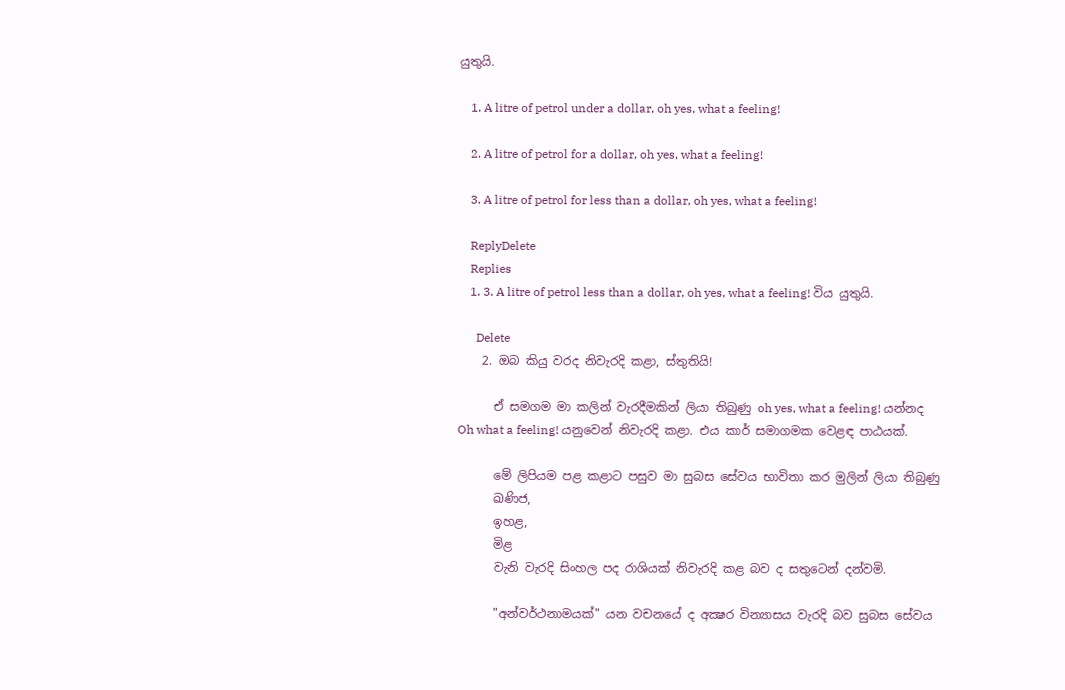යුතුයි.

    1. A litre of petrol under a dollar, oh yes, what a feeling!

    2. A litre of petrol for a dollar, oh yes, what a feeling!

    3. A litre of petrol for less than a dollar, oh yes, what a feeling!

    ReplyDelete
    Replies
    1. 3. A litre of petrol less than a dollar, oh yes, what a feeling! විය යුතුයි.

      Delete
    2. ඔබ කියු වරද නිවැරදි කළා, ස්තුතියි!

      ඒ සමගම මා කලින් වැරදීමකින් ලියා තිබුණු oh yes, what a feeling! යන්නද Oh what a feeling! යනුවෙන් නිවැරදි කළා. එය කාර් සමාගමක වෙළඳ පාඨයක්.

      මේ ලිපියම පළ කළාට පසුව මා සුබස සේවය භාවිතා කර මුලින් ලියා තිබුණු
      ඛණිජ,
      ඉහළ,
      මිළ
      වැනි වැරදි සිංහල පද රාශියක් නිවැරදි කළ බව ද සතුටෙන් දන්වමි.

      "අන්වර්ථනාමයක්" යන වචනයේ ද අක්‍ෂර වින්‍යාසය වැරදි බව සුබස සේවය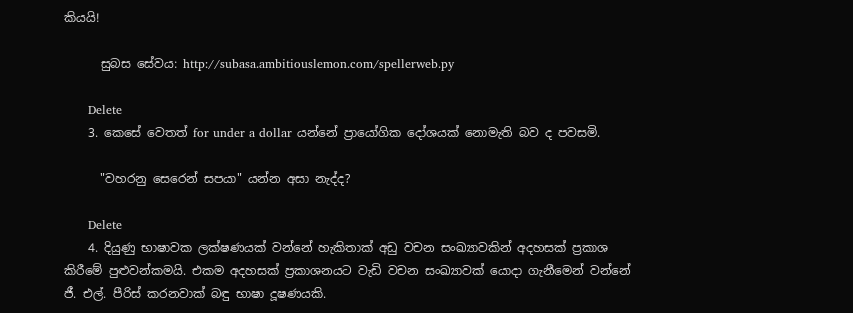කියයි!

      සුබස සේවය: http://subasa.ambitiouslemon.com/spellerweb.py

      Delete
    3. කෙසේ වෙතත් for under a dollar යන්නේ ප්‍රායෝගික දෝශයක් නොමැති බව ද පවසමි.

      "වහරනු සෙරෙන් සපයා" යන්න අසා නැද්ද?

      Delete
    4. දියුණු භාෂාවක ලක්ෂණයක් වන්නේ හැකිතාක් අඩු වචන සංඛ්‍යාවකින් අදහසක් ප්‍රකාශ කිරීමේ පුළුවන්කමයි. එකම අදහසක් ප්‍රකාශනයට වැඩි වචන සංඛ්‍යාවක් යොදා ගැනීමෙන් වන්නේ ජී. එල්. පීරිස් කරනවාක් බඳු භාෂා දූෂණයකි.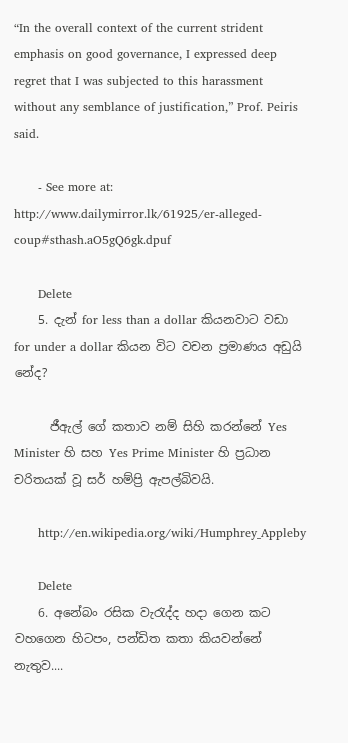“In the overall context of the current strident emphasis on good governance, I expressed deep regret that I was subjected to this harassment without any semblance of justification,” Prof. Peiris said.

      - See more at: http://www.dailymirror.lk/61925/er-alleged-coup#sthash.aO5gQ6gk.dpuf

      Delete
    5. දැන් for less than a dollar කියනවාට වඩා for under a dollar කියන විට වචන ප්‍රමාණය අඩුයි නේද?

      ජීඇල් ගේ කතාව නම් සිහි කරන්නේ Yes Minister හි සහ Yes Prime Minister හි ප්‍රධාන චරිතයක් වූ සර් හම්ප්‍රි ඇපල්බිවයි.

      http://en.wikipedia.org/wiki/Humphrey_Appleby

      Delete
    6. අනේබං රසික වැ‍රැද්ද හදා ගෙන කට වහගෙන හිටපං, පන්ඩිත කතා කියවන්නේ නැතුව....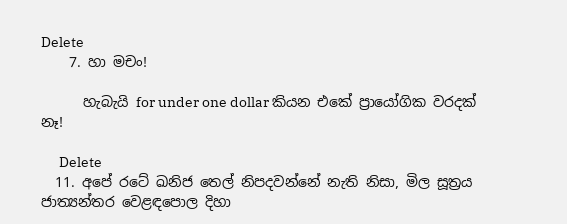Delete
    7. හා මචං!

      හැබැයි for under one dollar කියන එකේ ප්‍රායෝගික වරදක් නෑ!

      Delete
  11. අපේ රටේ ඛනිජ තෙල් නිපදවන්නේ නැති නිසා, මිල සූත්‍රය ජාත්‍යන්තර වෙළඳපොල දිහා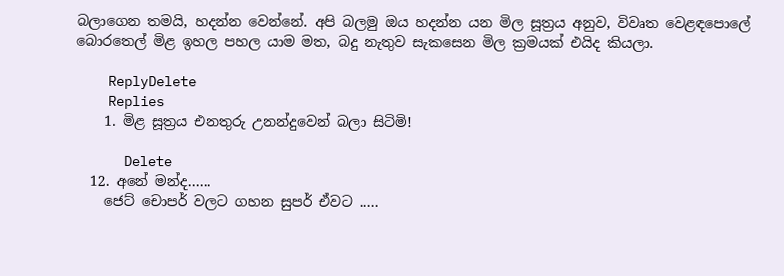බලාගෙන තමයි, හදන්න වෙන්නේ. අපි බලමු ඔය හදන්න යන මිල සූත්‍රය අනුව, විවෘත වෙළඳපොලේ බොරතෙල් මිළ ඉහල පහල යාම මත, බදු නැතුව සැකසෙන මිල ක්‍රමයක් එයිද කියලා.

    ReplyDelete
    Replies
    1. මිළ සූත්‍රය එනතුරු උනන්දුවෙන් බලා සිටිමි!

      Delete
  12. අනේ මන්ද......
    ජෙට් චොපර් වලට ගහන සුපර් ඒවට .....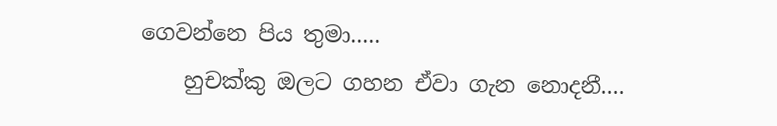ගෙවන්නෙ පිය තුමා.....
    හුචක්කු ඔලට ගහන ඒවා ගැන නොදනී....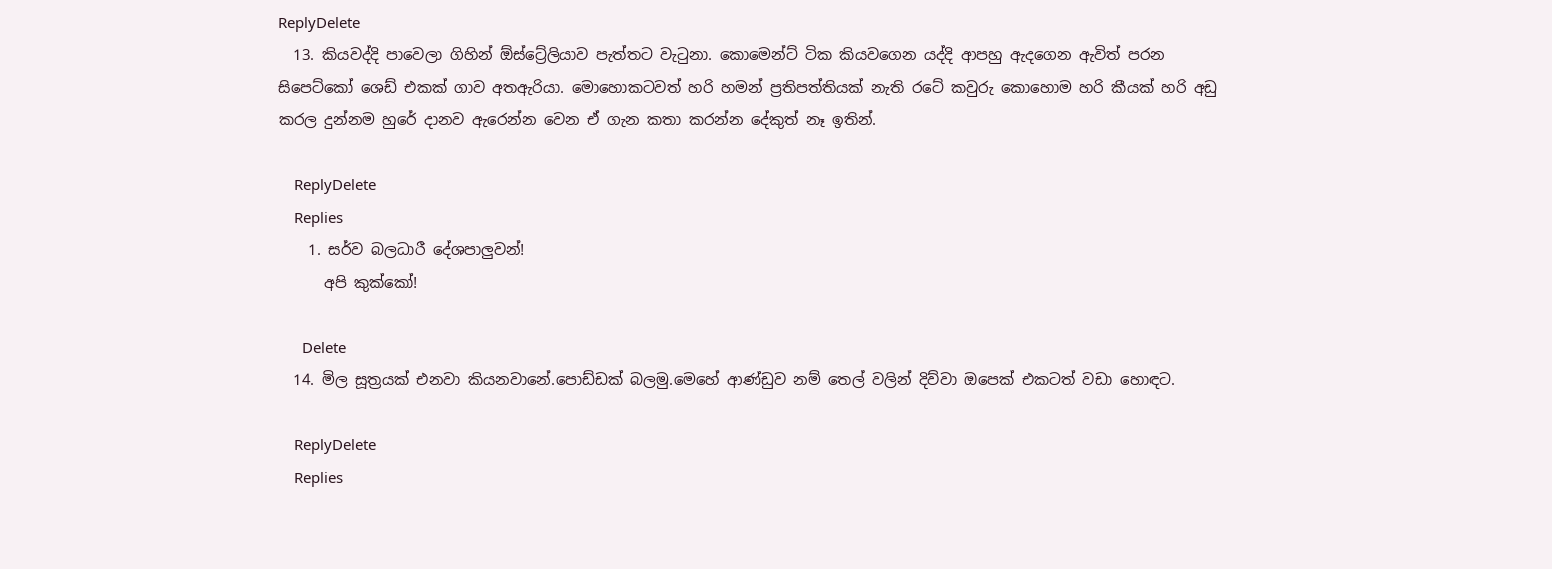ReplyDelete
  13. කියවද්දි පාවෙලා ගිහින් ඕස්ට්‍රේලියාව පැත්තට වැටුනා. කොමෙන්ට් ටික කියවගෙන යද්දි ආපහු ඇදගෙන ඇවිත් පරන සිපෙට්කෝ ශෙඩ් එකක් ගාව අතඇරියා. මොහොකටවත් හරි හමන් ප්‍රතිපත්තියක් නැති රටේ කවුරු කොහොම හරි කීයක් හරි අඩු කරල දුන්නම හුරේ දානව ඇරෙන්න වෙන ඒ ගැන කතා කරන්න දේකුත් නෑ ඉතින්.

    ReplyDelete
    Replies
    1. සර්ව බලධාරී දේශපාලුවන්!
      අපි කුක්කෝ!

      Delete
  14. මිල සූත්‍රයක් එනවා කියනවානේ.පොඩ්ඩක් බලමු.මෙහේ ආණ්ඩුව නම් තෙල් වලින් දිව්වා ඔපෙක් එකටත් වඩා හොඳට.

    ReplyDelete
    Replies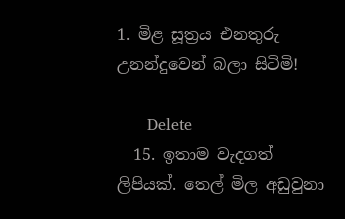1. මිළ සූත්‍රය එනතුරු උනන්දුවෙන් බලා සිටිමි!

      Delete
  15. ඉතාම වැදගත් ලිපියක්. තෙල් මිල අඩුවුනා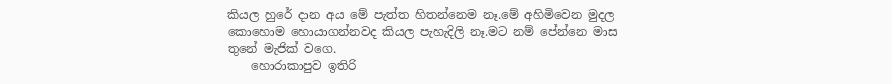කියල හුරේ දාන අය මේ පැත්ත හිතන්නෙම නෑ.මේ අහිමිවෙන මුදල කොහොම හොයාගන්නවද කියල පැහැදිලි නෑ.මට නම් පේන්නෙ මාස තුනේ මැජික් වගෙ.
    හොරාකාපුව ඉතිරි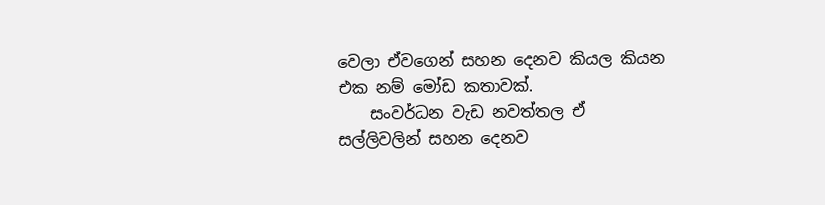වෙලා ඒවගෙන් සහන දෙනව කියල කියන එක නම් මෝඩ කතාවක්.
    සංවර්ධන වැඩ නවත්තල ඒ සල්ලිවලින් සහන දෙනව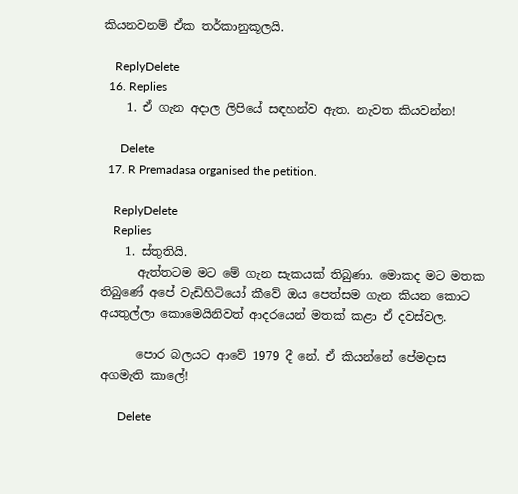කියනවනම් ඒක තර්කානුකූලයි.

    ReplyDelete
  16. Replies
    1. ඒ ගැන අදාල ලිපියේ සඳහන්ව ඇත. නැවත කියවන්න!

      Delete
  17. R Premadasa organised the petition.

    ReplyDelete
    Replies
    1. ස්තුතියි.
      ඇත්තටම මට මේ ගැන සැකයක් තිබුණා. මොකද මට මතක තිබුණේ අපේ වැඩිහිටියෝ කීවේ ඔය පෙත්සම ගැන කියන කොට අයතුල්ලා කොමෙයිනිවත් ආදරයෙන් මතක් කළා ඒ දවස්වල.

      පොර බලයට ආවේ 1979 දී නේ. ඒ කියන්නේ පේමදාස අගමැති කාලේ!

      Delete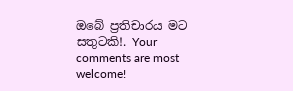ඔබේ ප්‍රතිචාරය මට සතුටකි!. Your comments are most welcome!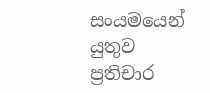සංයමයෙන් යුතුව ප්‍රතිචාර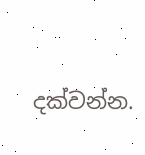දක්වන්න.